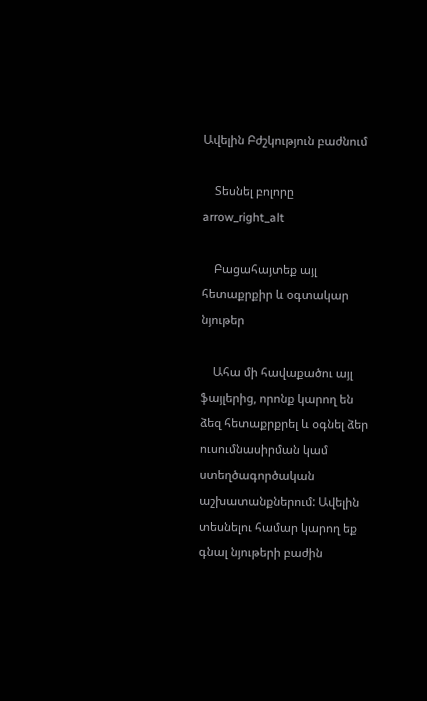Ավելին Բժշկություն բաժնում

    Տեսնել բոլորը arrow_right_alt

    Բացահայտեք այլ հետաքրքիր և օգտակար նյութեր

    Ահա մի հավաքածու այլ ֆայլերից, որոնք կարող են ձեզ հետաքրքրել և օգնել ձեր ուսումնասիրման կամ ստեղծագործական աշխատանքներում: Ավելին տեսնելու համար կարող եք գնալ նյութերի բաժին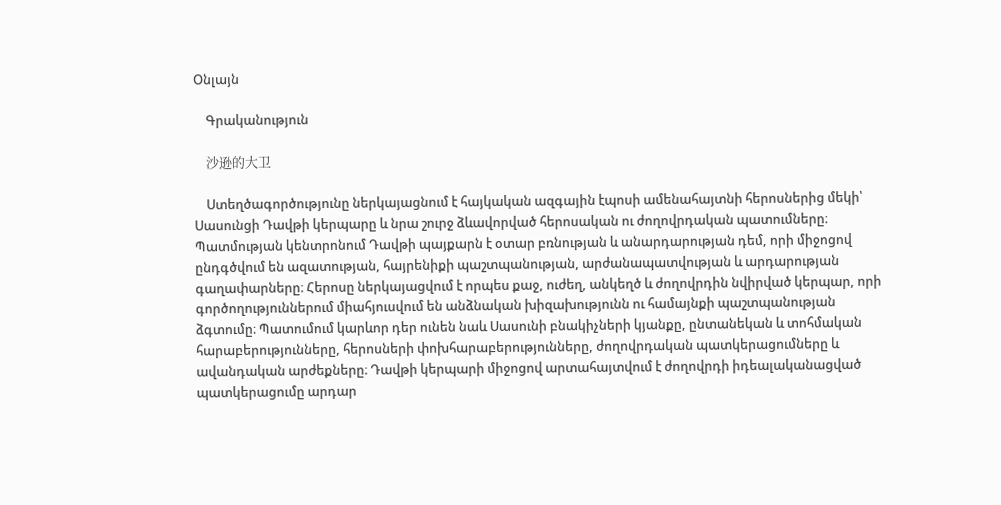Օնլայն

    Գրականություն

    沙逊的大卫

    Ստեղծագործությունը ներկայացնում է հայկական ազգային էպոսի ամենահայտնի հերոսներից մեկի՝ Սասունցի Դավթի կերպարը և նրա շուրջ ձևավորված հերոսական ու ժողովրդական պատումները։ Պատմության կենտրոնում Դավթի պայքարն է օտար բռնության և անարդարության դեմ, որի միջոցով ընդգծվում են ազատության, հայրենիքի պաշտպանության, արժանապատվության և արդարության գաղափարները։ Հերոսը ներկայացվում է որպես քաջ, ուժեղ, անկեղծ և ժողովրդին նվիրված կերպար, որի գործողություններում միահյուսվում են անձնական խիզախությունն ու համայնքի պաշտպանության ձգտումը։ Պատումում կարևոր դեր ունեն նաև Սասունի բնակիչների կյանքը, ընտանեկան և տոհմական հարաբերությունները, հերոսների փոխհարաբերությունները, ժողովրդական պատկերացումները և ավանդական արժեքները։ Դավթի կերպարի միջոցով արտահայտվում է ժողովրդի իդեալականացված պատկերացումը արդար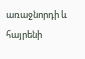առաջնորդի և հայրենի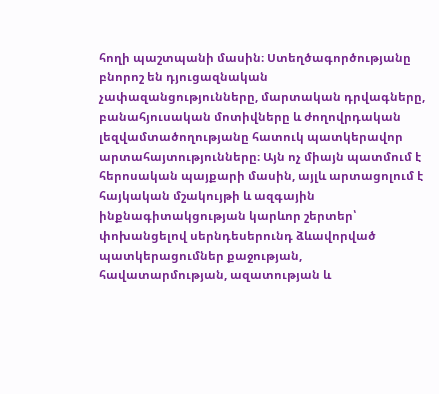հողի պաշտպանի մասին։ Ստեղծագործությանը բնորոշ են դյուցազնական չափազանցությունները, մարտական դրվագները, բանահյուսական մոտիվները և ժողովրդական լեզվամտածողությանը հատուկ պատկերավոր արտահայտությունները։ Այն ոչ միայն պատմում է հերոսական պայքարի մասին, այլև արտացոլում է հայկական մշակույթի և ազգային ինքնագիտակցության կարևոր շերտեր՝ փոխանցելով սերնդեսերունդ ձևավորված պատկերացումներ քաջության, հավատարմության, ազատության և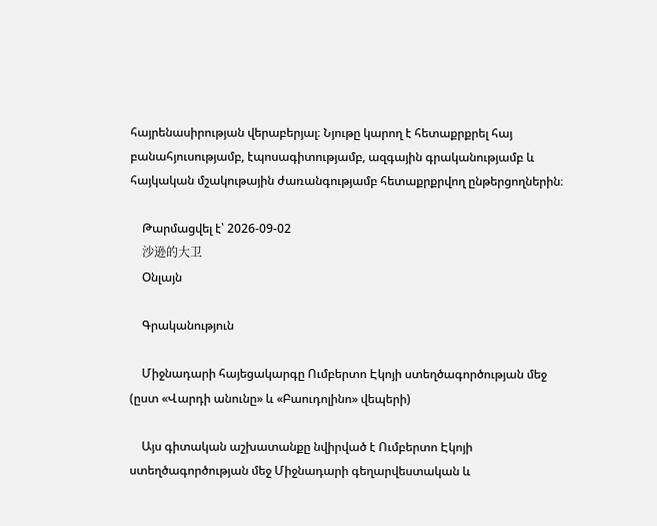հայրենասիրության վերաբերյալ։ Նյութը կարող է հետաքրքրել հայ բանահյուսությամբ, էպոսագիտությամբ, ազգային գրականությամբ և հայկական մշակութային ժառանգությամբ հետաքրքրվող ընթերցողներին։

    Թարմացվել է՝ 2026-09-02
    沙逊的大卫
    Օնլայն

    Գրականություն

    Միջնադարի հայեցակարգը Ումբերտո Էկոյի ստեղծագործության մեջ (ըստ «Վարդի անունը» և «Բաուդոլինո» վեպերի)

    Այս գիտական աշխատանքը նվիրված է Ումբերտո Էկոյի ստեղծագործության մեջ Միջնադարի գեղարվեստական և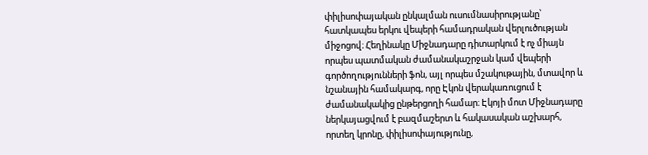փիլիսոփայական ընկալման ուսումնասիրությանը՝ հատկապես երկու վեպերի համադրական վերլուծության միջոցով։ Հեղինակը Միջնադարը դիտարկում է ոչ միայն որպես պատմական ժամանակաշրջան կամ վեպերի գործողությունների ֆոն, այլ որպես մշակութային, մտավոր և նշանային համակարգ, որը Էկոն վերակառուցում է ժամանակակից ընթերցողի համար։ Էկոյի մոտ Միջնադարը ներկայացվում է բազմաշերտ և հակասական աշխարհ, որտեղ կրոնը, փիլիսոփայությունը,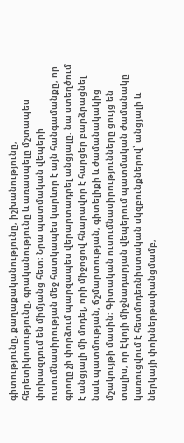գիտությունը, քաղաքականությունը, իշխանությունը, հերետիկոսությունը, գրականությունը և առասպելը մշտապես փոխազդում են միմյանց հետ։ Նրա պատմական վեպերի ուսումնասիրության մեջ հատկապես կարևոր է այն հանգամանքը, որ գրողը չի փորձում պարզապես վերարտադրել անցյալը. նա ստեղծում է անցյալի մի մոդել, որի միջոցով հնարավոր է հարցեր բարձրացնել նաև պատմության, ճշմարտության, գիտելիքի և ժամանակակից մշակույթի մասին։ Գիտական ուսումնասիրությունները ցույց են տալիս, որ Էկոյի միջնադարյան վեպերում պատմական ժամանակը կառուցվում է հետմոդեռնիստական սկզբունքներով՝ անցյալի և ներկայի փոխներթափանցմամբ,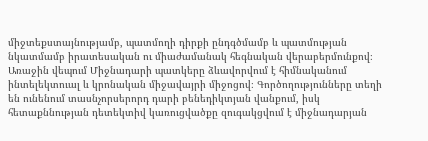միջտեքստայնությամբ, պատմողի դիրքի ընդգծմամբ և պատմության նկատմամբ իրատեսական ու միաժամանակ հեգնական վերաբերմունքով։ Առաջին վեպում Միջնադարի պատկերը ձևավորվում է հիմնականում ինտելեկտուալ և կրոնական միջավայրի միջոցով։ Գործողությունները տեղի են ունենում տասնչորսերորդ դարի բենեդիկտյան վանքում, իսկ հետաքննության դետեկտիվ կառուցվածքը զուգակցվում է միջնադարյան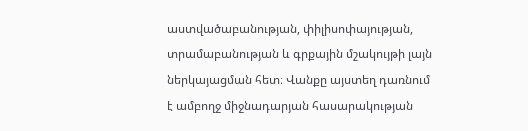աստվածաբանության, փիլիսոփայության, տրամաբանության և գրքային մշակույթի լայն ներկայացման հետ։ Վանքը այստեղ դառնում է ամբողջ միջնադարյան հասարակության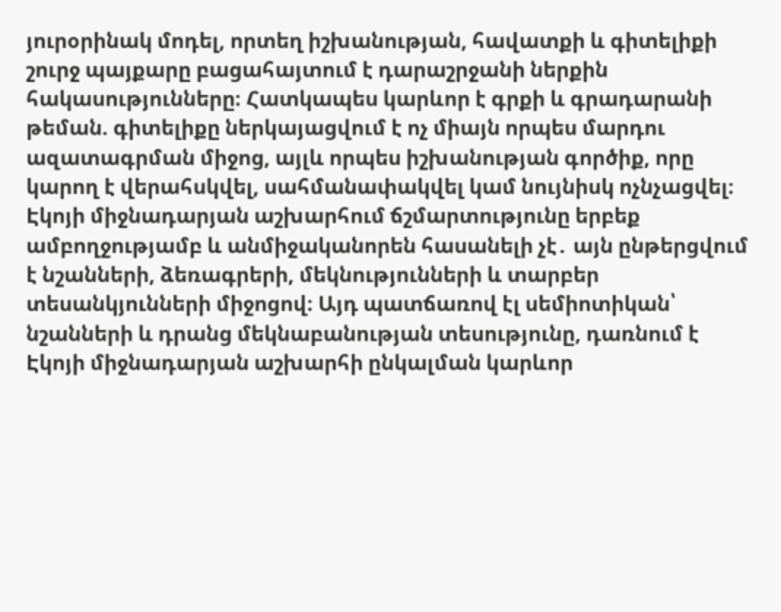յուրօրինակ մոդել, որտեղ իշխանության, հավատքի և գիտելիքի շուրջ պայքարը բացահայտում է դարաշրջանի ներքին հակասությունները։ Հատկապես կարևոր է գրքի և գրադարանի թեման. գիտելիքը ներկայացվում է ոչ միայն որպես մարդու ազատագրման միջոց, այլև որպես իշխանության գործիք, որը կարող է վերահսկվել, սահմանափակվել կամ նույնիսկ ոչնչացվել։ Էկոյի միջնադարյան աշխարհում ճշմարտությունը երբեք ամբողջությամբ և անմիջականորեն հասանելի չէ․ այն ընթերցվում է նշանների, ձեռագրերի, մեկնությունների և տարբեր տեսանկյունների միջոցով։ Այդ պատճառով էլ սեմիոտիկան՝ նշանների և դրանց մեկնաբանության տեսությունը, դառնում է Էկոյի միջնադարյան աշխարհի ընկալման կարևոր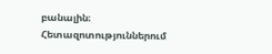բանալին։ Հետազոտություններում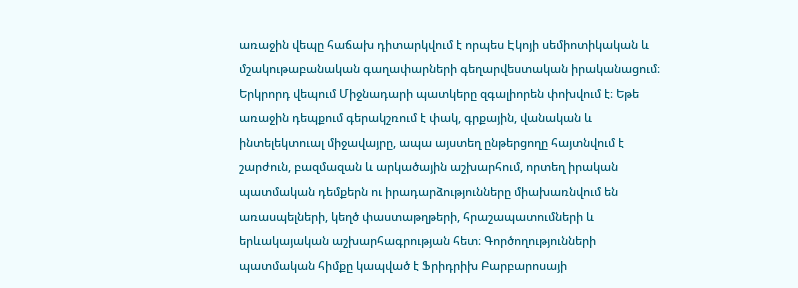առաջին վեպը հաճախ դիտարկվում է որպես Էկոյի սեմիոտիկական և մշակութաբանական գաղափարների գեղարվեստական իրականացում։ Երկրորդ վեպում Միջնադարի պատկերը զգալիորեն փոխվում է։ Եթե առաջին դեպքում գերակշռում է փակ, գրքային, վանական և ինտելեկտուալ միջավայրը, ապա այստեղ ընթերցողը հայտնվում է շարժուն, բազմազան և արկածային աշխարհում, որտեղ իրական պատմական դեմքերն ու իրադարձությունները միախառնվում են առասպելների, կեղծ փաստաթղթերի, հրաշապատումների և երևակայական աշխարհագրության հետ։ Գործողությունների պատմական հիմքը կապված է Ֆրիդրիխ Բարբարոսայի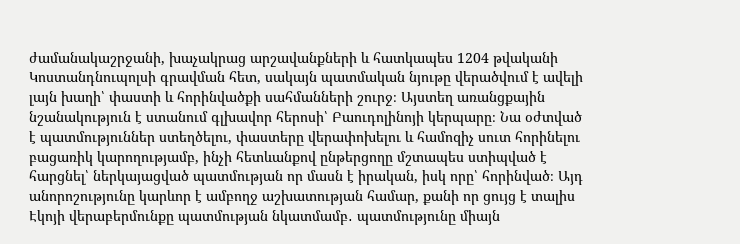ժամանակաշրջանի, խաչակրաց արշավանքների և հատկապես 1204 թվականի Կոստանդնուպոլսի գրավման հետ, սակայն պատմական նյութը վերածվում է ավելի լայն խաղի՝ փաստի և հորինվածքի սահմանների շուրջ։ Այստեղ առանցքային նշանակություն է ստանում գլխավոր հերոսի՝ Բաուդոլինոյի կերպարը։ Նա օժտված է պատմություններ ստեղծելու, փաստերը վերափոխելու և համոզիչ սուտ հորինելու բացառիկ կարողությամբ, ինչի հետևանքով ընթերցողը մշտապես ստիպված է հարցնել՝ ներկայացված պատմության որ մասն է իրական, իսկ որը՝ հորինված։ Այդ անորոշությունը կարևոր է ամբողջ աշխատության համար, քանի որ ցույց է տալիս Էկոյի վերաբերմունքը պատմության նկատմամբ․ պատմությունը միայն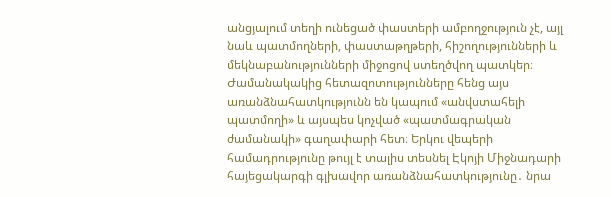անցյալում տեղի ունեցած փաստերի ամբողջություն չէ, այլ նաև պատմողների, փաստաթղթերի, հիշողությունների և մեկնաբանությունների միջոցով ստեղծվող պատկեր։ Ժամանակակից հետազոտությունները հենց այս առանձնահատկությունն են կապում «անվստահելի պատմողի» և այսպես կոչված «պատմագրական ժամանակի» գաղափարի հետ։ Երկու վեպերի համադրությունը թույլ է տալիս տեսնել Էկոյի Միջնադարի հայեցակարգի գլխավոր առանձնահատկությունը․ նրա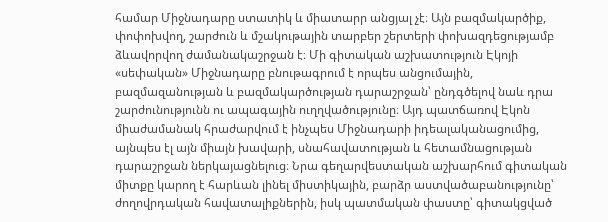համար Միջնադարը ստատիկ և միատարր անցյալ չէ։ Այն բազմակարծիք, փոփոխվող, շարժուն և մշակութային տարբեր շերտերի փոխազդեցությամբ ձևավորվող ժամանակաշրջան է։ Մի գիտական աշխատություն Էկոյի «սեփական» Միջնադարը բնութագրում է որպես անցումային, բազմազանության և բազմակարծության դարաշրջան՝ ընդգծելով նաև դրա շարժունությունն ու ապագային ուղղվածությունը։ Այդ պատճառով Էկոն միաժամանակ հրաժարվում է ինչպես Միջնադարի իդեալականացումից, այնպես էլ այն միայն խավարի, սնահավատության և հետամնացության դարաշրջան ներկայացնելուց։ Նրա գեղարվեստական աշխարհում գիտական միտքը կարող է հարևան լինել միստիկային, բարձր աստվածաբանությունը՝ ժողովրդական հավատալիքներին, իսկ պատմական փաստը՝ գիտակցված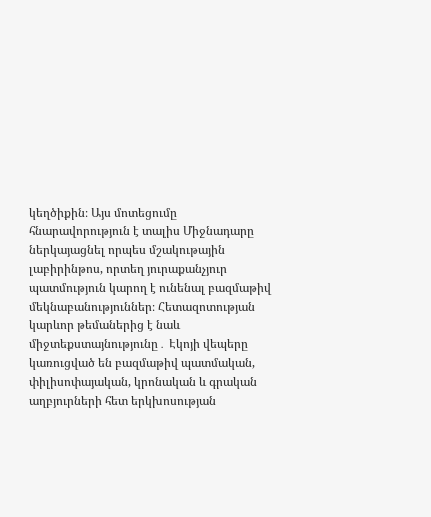կեղծիքին։ Այս մոտեցումը հնարավորություն է տալիս Միջնադարը ներկայացնել որպես մշակութային լաբիրինթոս, որտեղ յուրաքանչյուր պատմություն կարող է ունենալ բազմաթիվ մեկնաբանություններ։ Հետազոտության կարևոր թեմաներից է նաև միջտեքստայնությունը․ Էկոյի վեպերը կառուցված են բազմաթիվ պատմական, փիլիսոփայական, կրոնական և գրական աղբյուրների հետ երկխոսության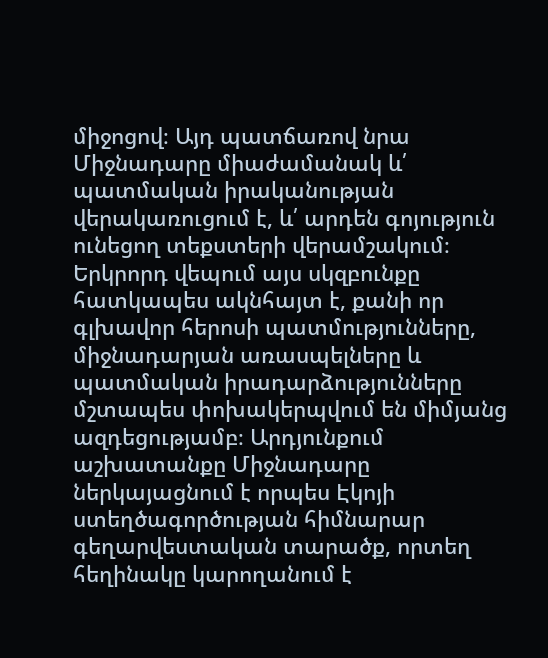միջոցով։ Այդ պատճառով նրա Միջնադարը միաժամանակ և՛ պատմական իրականության վերակառուցում է, և՛ արդեն գոյություն ունեցող տեքստերի վերամշակում։ Երկրորդ վեպում այս սկզբունքը հատկապես ակնհայտ է, քանի որ գլխավոր հերոսի պատմությունները, միջնադարյան առասպելները և պատմական իրադարձությունները մշտապես փոխակերպվում են միմյանց ազդեցությամբ։ Արդյունքում աշխատանքը Միջնադարը ներկայացնում է որպես Էկոյի ստեղծագործության հիմնարար գեղարվեստական տարածք, որտեղ հեղինակը կարողանում է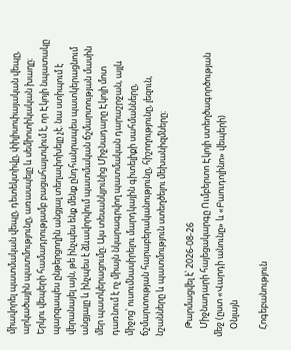միավորել պատմական վեպը, դետեկտիվը, փիլիսոփայական վեպը, արկածային պատմությունը, առասպելը և սեմիոտիկական խաղը։ Երկու վեպերի համադրությամբ բացահայտվում է, որ Էկոյի նպատակը պարզապես ընթերցողին անցյալ տեղափոխելը չէ. նա ստիպում է վերանայել այն, թե ինչպես ենք մենք ընդհանրապես պատկերացնում անցյալը և ինչպես է ձևավորվում պատմական ճշմարտության մասին մեր պատկերացումը։ Այս տեսանկյունից Միջնադարը Էկոյի մոտ դառնում է ոչ միայն նկարագրվող պատմական դարաշրջան, այլև միջոց՝ ուսումնասիրելու մարդկային գիտելիքի սահմանները, ճշմարտության հարաբերականությունը, հիշողությունը, լեզուն, նշանները և պատմություն ստեղծելու մեխանիզմները։

    Թարմացվել է՝ 2026-08-26
    Միջնադարի հայեցակարգը Ումբերտո Էկոյի ստեղծագործության մեջ (ըստ «Վարդի անունը» և «Բաուդոլինո» վեպերի)
    Օնլայն

    Հոգեբանություն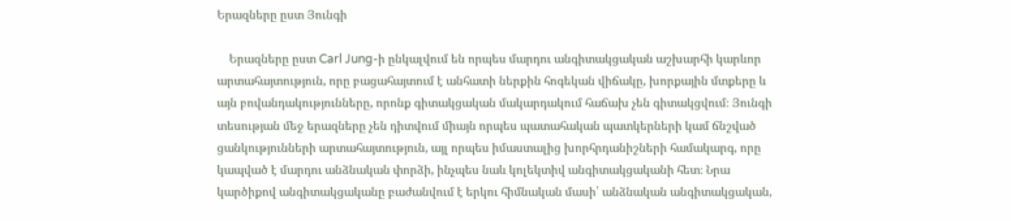Երազները ըստ Յունգի

    Երազները ըստ Carl Jung-ի ընկալվում են որպես մարդու անգիտակցական աշխարհի կարևոր արտահայտություն, որը բացահայտում է անհատի ներքին հոգեկան վիճակը, խորքային մտքերը և այն բովանդակությունները, որոնք գիտակցական մակարդակում հաճախ չեն գիտակցվում։ Յունգի տեսության մեջ երազները չեն դիտվում միայն որպես պատահական պատկերների կամ ճնշված ցանկությունների արտահայտություն, այլ որպես իմաստալից խորհրդանիշների համակարգ, որը կապված է մարդու անձնական փորձի, ինչպես նաև կոլեկտիվ անգիտակցականի հետ։ Նրա կարծիքով անգիտակցականը բաժանվում է երկու հիմնական մասի՝ անձնական անգիտակցական,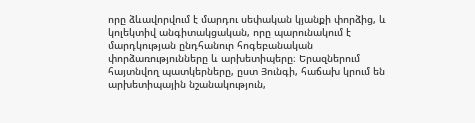որը ձևավորվում է մարդու սեփական կյանքի փորձից, և կոլեկտիվ անգիտակցական, որը պարունակում է մարդկության ընդհանուր հոգեբանական փորձառությունները և արխետիպերը։ Երազներում հայտնվող պատկերները, ըստ Յունգի, հաճախ կրում են արխետիպային նշանակություն,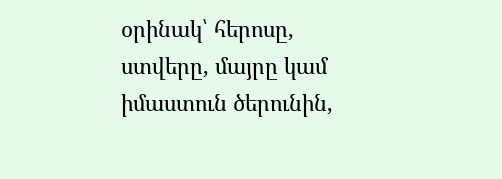օրինակ՝ հերոսը, ստվերը, մայրը կամ իմաստուն ծերունին,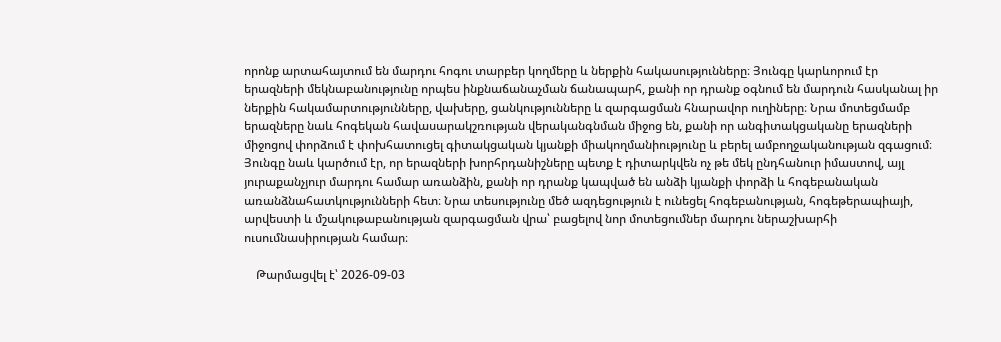որոնք արտահայտում են մարդու հոգու տարբեր կողմերը և ներքին հակասությունները։ Յունգը կարևորում էր երազների մեկնաբանությունը որպես ինքնաճանաչման ճանապարհ, քանի որ դրանք օգնում են մարդուն հասկանալ իր ներքին հակամարտությունները, վախերը, ցանկությունները և զարգացման հնարավոր ուղիները։ Նրա մոտեցմամբ երազները նաև հոգեկան հավասարակշռության վերականգնման միջոց են, քանի որ անգիտակցականը երազների միջոցով փորձում է փոխհատուցել գիտակցական կյանքի միակողմանիությունը և բերել ամբողջականության զգացում։ Յունգը նաև կարծում էր, որ երազների խորհրդանիշները պետք է դիտարկվեն ոչ թե մեկ ընդհանուր իմաստով, այլ յուրաքանչյուր մարդու համար առանձին, քանի որ դրանք կապված են անձի կյանքի փորձի և հոգեբանական առանձնահատկությունների հետ։ Նրա տեսությունը մեծ ազդեցություն է ունեցել հոգեբանության, հոգեթերապիայի, արվեստի և մշակութաբանության զարգացման վրա՝ բացելով նոր մոտեցումներ մարդու ներաշխարհի ուսումնասիրության համար։

    Թարմացվել է՝ 2026-09-03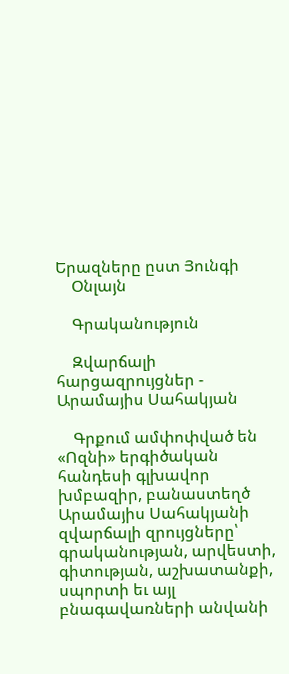Երազները ըստ Յունգի
    Օնլայն

    Գրականություն

    Զվարճալի հարցազրույցներ - Արամայիս Սահակյան

    Գրքում ամփոփված են «Ոզնի» երգիծական հանդեսի գլխավոր խմբազիր, բանաստեղծ Արամայիս Սահակյանի զվարճալի զրույցները՝ գրականության, արվեստի, գիտության, աշխատանքի, սպորտի եւ այլ բնագավառների անվանի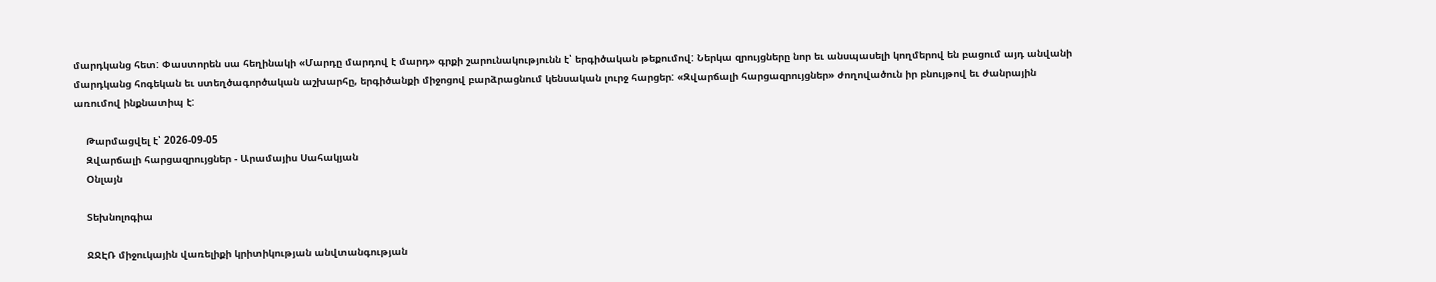մարդկանց հետ: Փաստորեն սա հեղինակի «Մարդը մարդով է մարդ» գրքի շարունակությունն է՝ երգիծական թեքումով: Ներկա զրույցները նոր եւ անսպասելի կողմերով են բացում այդ անվանի մարդկանց հոգեկան եւ ստեղծագործական աշխարհը, երգիծանքի միջոցով բարձրացնում կենսական լուրջ հարցեր: «Զվարճալի հարցազրույցներ» ժողովածուն իր բնույթով եւ ժանրային առումով ինքնատիպ է:

    Թարմացվել է՝ 2026-09-05
    Զվարճալի հարցազրույցներ - Արամայիս Սահակյան
    Օնլայն

    Տեխնոլոգիա

    ՋՋԷՌ միջուկային վառելիքի կրիտիկության անվտանգության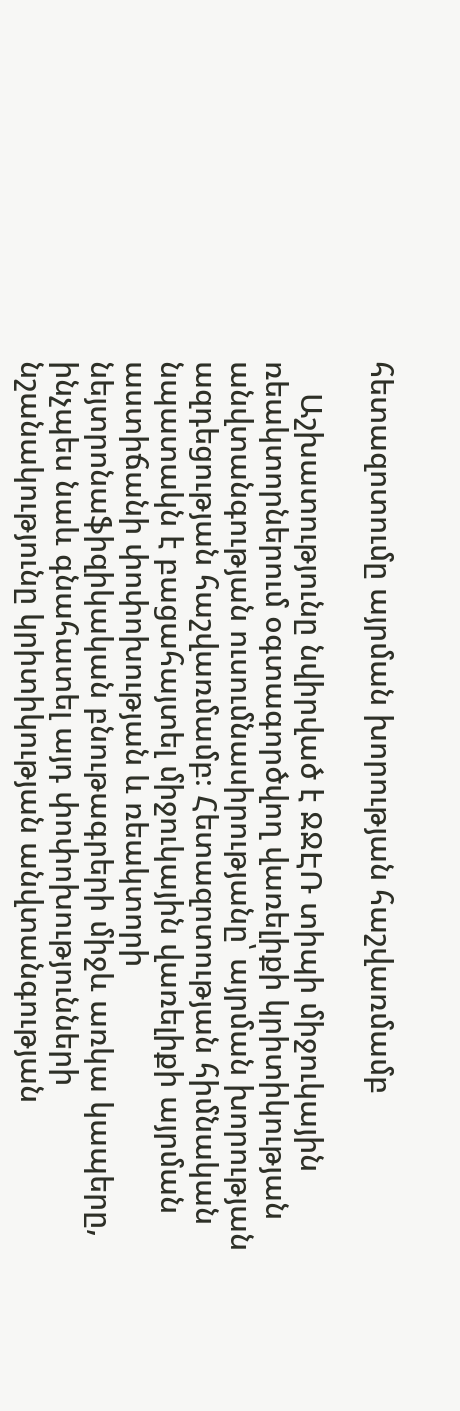հետազոտումը այրման խորության հաշվառմամբ

    Աշխատությունը նվիրված է ՋՋԷՌ տիպի միջուկային ռեակտորներում օգտագործվող վառելիքի կրիտիկության անվտանգության ուսումնասիրությանը՝ այրման խորության ազդեցության հաշվառմամբ։ Հետազոտության հիմնական նպատակն է բացահայտել միջուկային վառելիքի այրման աստիճանի փոփոխության և ռեակտորի նեյտրոնաֆիզիկական բնութագրերի միջև առկա կապերը, ինչպես նաև գնահատել այդ փոփոխությունների նշանակությունը կրիտիկության անվտանգության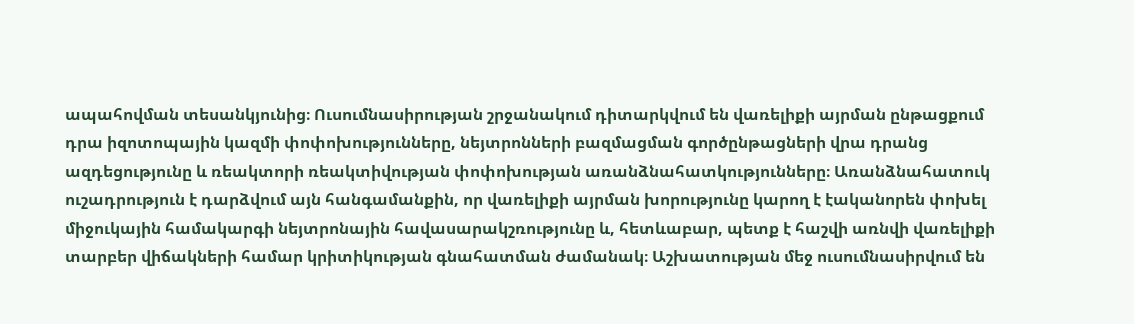ապահովման տեսանկյունից։ Ուսումնասիրության շրջանակում դիտարկվում են վառելիքի այրման ընթացքում դրա իզոտոպային կազմի փոփոխությունները, նեյտրոնների բազմացման գործընթացների վրա դրանց ազդեցությունը և ռեակտորի ռեակտիվության փոփոխության առանձնահատկությունները։ Առանձնահատուկ ուշադրություն է դարձվում այն հանգամանքին, որ վառելիքի այրման խորությունը կարող է էականորեն փոխել միջուկային համակարգի նեյտրոնային հավասարակշռությունը և, հետևաբար, պետք է հաշվի առնվի վառելիքի տարբեր վիճակների համար կրիտիկության գնահատման ժամանակ։ Աշխատության մեջ ուսումնասիրվում են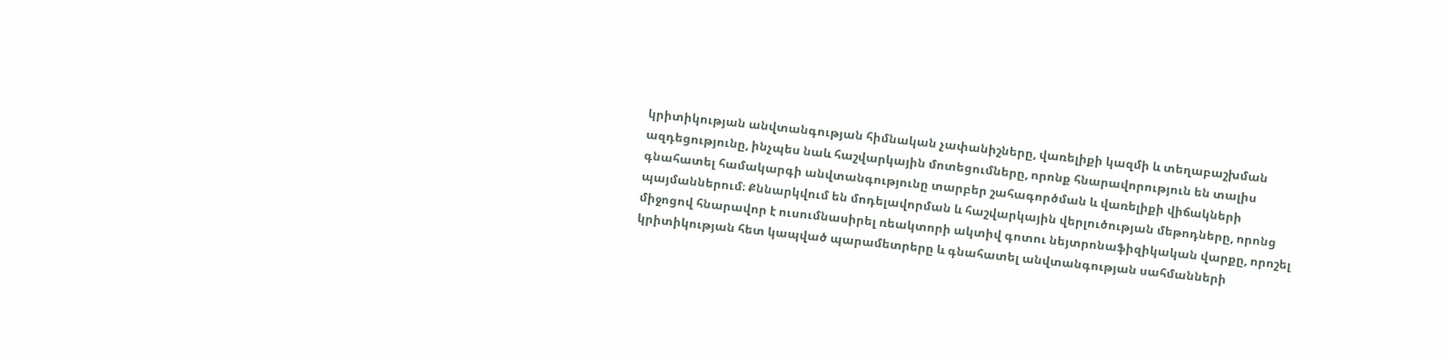կրիտիկության անվտանգության հիմնական չափանիշները, վառելիքի կազմի և տեղաբաշխման ազդեցությունը, ինչպես նաև հաշվարկային մոտեցումները, որոնք հնարավորություն են տալիս գնահատել համակարգի անվտանգությունը տարբեր շահագործման և վառելիքի վիճակների պայմաններում։ Քննարկվում են մոդելավորման և հաշվարկային վերլուծության մեթոդները, որոնց միջոցով հնարավոր է ուսումնասիրել ռեակտորի ակտիվ գոտու նեյտրոնաֆիզիկական վարքը, որոշել կրիտիկության հետ կապված պարամետրերը և գնահատել անվտանգության սահմանների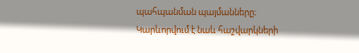պահպանման պայմանները։ Կարևորվում է նաև հաշվարկների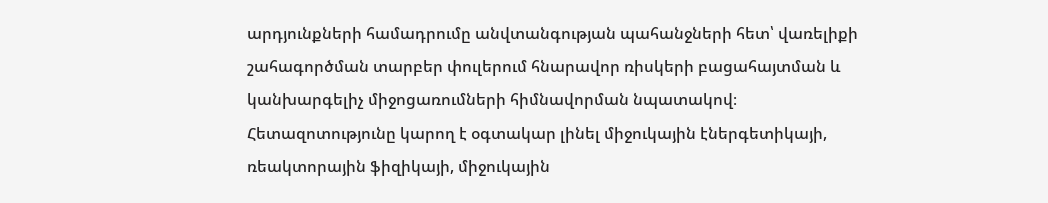արդյունքների համադրումը անվտանգության պահանջների հետ՝ վառելիքի շահագործման տարբեր փուլերում հնարավոր ռիսկերի բացահայտման և կանխարգելիչ միջոցառումների հիմնավորման նպատակով։ Հետազոտությունը կարող է օգտակար լինել միջուկային էներգետիկայի, ռեակտորային ֆիզիկայի, միջուկային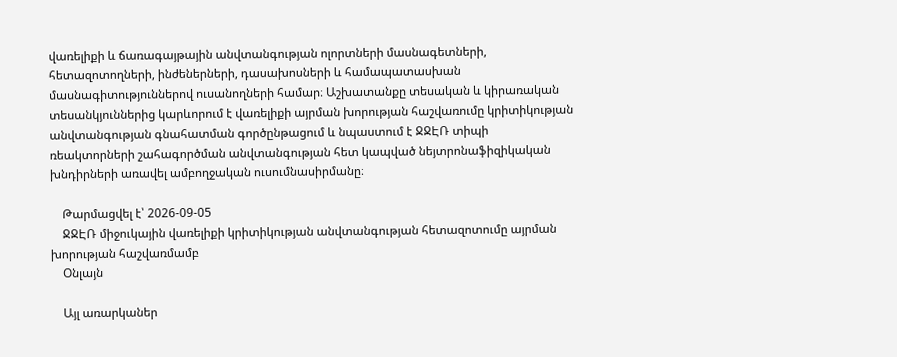վառելիքի և ճառագայթային անվտանգության ոլորտների մասնագետների, հետազոտողների, ինժեներների, դասախոսների և համապատասխան մասնագիտություններով ուսանողների համար։ Աշխատանքը տեսական և կիրառական տեսանկյուններից կարևորում է վառելիքի այրման խորության հաշվառումը կրիտիկության անվտանգության գնահատման գործընթացում և նպաստում է ՋՋԷՌ տիպի ռեակտորների շահագործման անվտանգության հետ կապված նեյտրոնաֆիզիկական խնդիրների առավել ամբողջական ուսումնասիրմանը։

    Թարմացվել է՝ 2026-09-05
    ՋՋԷՌ միջուկային վառելիքի կրիտիկության անվտանգության հետազոտումը այրման խորության հաշվառմամբ
    Օնլայն

    Այլ առարկաներ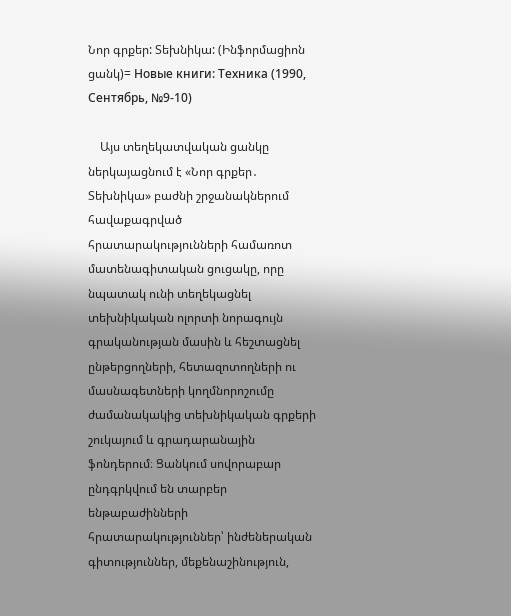Նոր գրքեր: Տեխնիկա: (Ինֆորմացիոն ցանկ)= Новые книги: Техника (1990, Сентябрь, №9-10)

    Այս տեղեկատվական ցանկը ներկայացնում է «Նոր գրքեր․ Տեխնիկա» բաժնի շրջանակներում հավաքագրված հրատարակությունների համառոտ մատենագիտական ցուցակը, որը նպատակ ունի տեղեկացնել տեխնիկական ոլորտի նորագույն գրականության մասին և հեշտացնել ընթերցողների, հետազոտողների ու մասնագետների կողմնորոշումը ժամանակակից տեխնիկական գրքերի շուկայում և գրադարանային ֆոնդերում։ Ցանկում սովորաբար ընդգրկվում են տարբեր ենթաբաժինների հրատարակություններ՝ ինժեներական գիտություններ, մեքենաշինություն,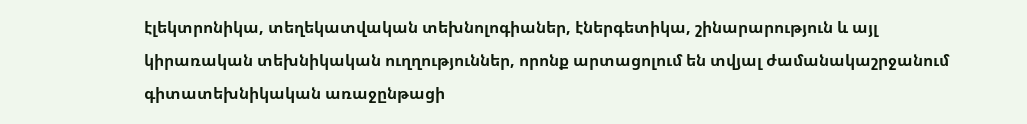էլեկտրոնիկա, տեղեկատվական տեխնոլոգիաներ, էներգետիկա, շինարարություն և այլ կիրառական տեխնիկական ուղղություններ, որոնք արտացոլում են տվյալ ժամանակաշրջանում գիտատեխնիկական առաջընթացի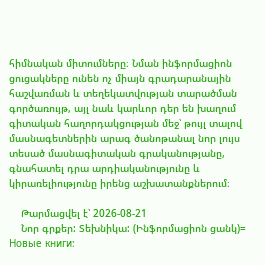հիմնական միտումները։ Նման ինֆորմացիոն ցուցակները ունեն ոչ միայն գրադարանային հաշվառման և տեղեկատվության տարածման գործառույթ, այլ նաև կարևոր դեր են խաղում գիտական հաղորդակցության մեջ՝ թույլ տալով մասնագետներին արագ ծանոթանալ նոր լույս տեսած մասնագիտական գրականությանը, գնահատել դրա արդիականությունը և կիրառելիությունը իրենց աշխատանքներում։

    Թարմացվել է՝ 2026-08-21
    Նոր գրքեր: Տեխնիկա: (Ինֆորմացիոն ցանկ)= Новые книги: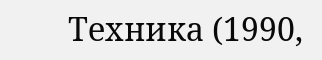Техника (1990,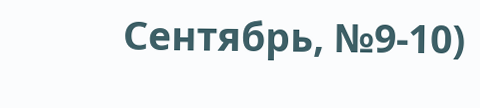Сентябрь, №9-10)